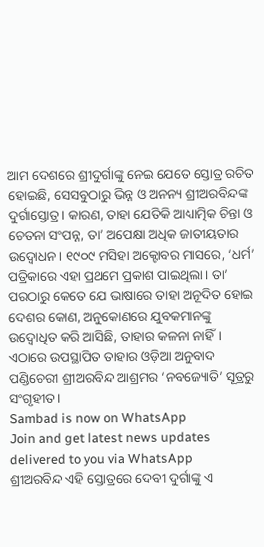ଆମ ଦେଶରେ ଶ୍ରୀଦୁର୍ଗାଙ୍କୁ ନେଇ ଯେତେ ସ୍ତୋତ୍ର ରଚିତ ହୋଇଛି, ସେସବୁଠାରୁ ଭିନ୍ନ ଓ ଅନନ୍ୟ ଶ୍ରୀଅରବିନ୍ଦଙ୍କ ଦୁର୍ଗାସ୍ତୋତ୍ର। କାରଣ, ତାହା ଯେତିକି ଆଧ୍ୟାତ୍ମିକ ଚିନ୍ତା ଓ ଚେତନା ସଂପନ୍ନ, ତା’ ଅପେକ୍ଷା ଅଧିକ ଜାତୀୟତାର ଉଦ୍ବୋଧନ। ୧୯୦୯ ମସିହା ଅକ୍ଟୋବର ମାସରେ, ‘ଧର୍ମ’ ପତ୍ରିକାରେ ଏହା ପ୍ରଥମେ ପ୍ରକାଶ ପାଇଥିଲା। ତା’ ପରଠାରୁ କେତେ ଯେ ଭାଷାରେ ତାହା ଅନୂଦିତ ହୋଇ ଦେଶର କୋଣ, ଅନୁକୋଣରେ ଯୁବକମାନଙ୍କୁ ଉଦ୍ବୋଧିତ କରି ଆସିଛି, ତାହାର କଳନା ନାହିଁ। ଏଠାରେ ଉପସ୍ଥାପିତ ତାହାର ଓଡ଼ିଆ ଅନୁବାଦ ପଣ୍ଡିଚେରୀ ଶ୍ରୀଅରବିନ୍ଦ ଆଶ୍ରମର ‘ନବଜ୍ୟୋତି’ ସୂତ୍ରରୁ ସଂଗୃହୀତ।
Sambad is now on WhatsApp
Join and get latest news updates delivered to you via WhatsApp
ଶ୍ରୀଅରବିନ୍ଦ ଏହି ସ୍ତୋତ୍ରରେ ଦେବୀ ଦୁର୍ଗାଙ୍କୁ ଏ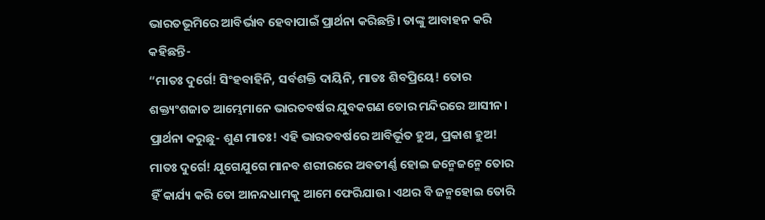ଭାରତଭୂମିରେ ଆବିର୍ଭାବ ହେବାପାଇଁ ପ୍ରାର୍ଥନା କରିଛନ୍ତି। ତାଙ୍କୁ ଆବାହନ କରି କହିଛନ୍ତି-
“ମାତଃ ଦୁର୍ଗେ! ସିଂହବାହିନି, ସର୍ବଶକ୍ତି ଦାୟିନି, ମାତଃ ଶିବପ୍ରିୟେ! ତୋର ଶକ୍ତ୍ୟଂଶଜାତ ଆମ୍ଭେମାନେ ଭାରତବର୍ଷର ଯୁବକଗଣ ତୋର ମନ୍ଦିରରେ ଆସୀନ। ପ୍ରାର୍ଥନା କରୁଛୁ- ଶୁଣ ମାତଃ! ଏହି ଭାରତବର୍ଷରେ ଆବିର୍ଭୂତ ହୁଅ, ପ୍ରକାଶ ହୁଅ!
ମାତଃ ଦୁର୍ଗେ! ଯୁଗେଯୁଗେ ମାନବ ଶରୀରରେ ଅବତୀର୍ଣ୍ଣ ହୋଇ ଜନ୍ମେଜନ୍ମେ ତୋର ହିଁ କାର୍ଯ୍ୟ କରି ତୋ ଆନନ୍ଦଧାମକୁ ଆମେ ଫେରିଯାଉ। ଏଥର ବି ଜନ୍ମହୋଇ ତୋରି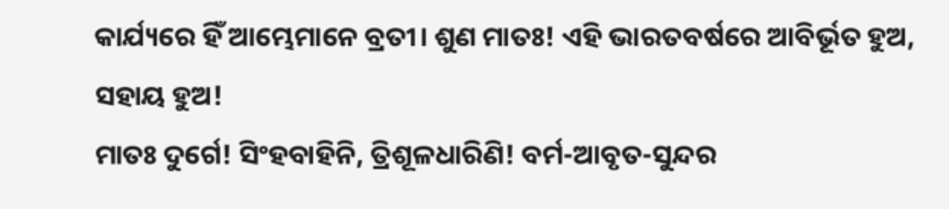କାର୍ଯ୍ୟରେ ହିଁ ଆମ୍ଭେମାନେ ବ୍ରତୀ। ଶୁଣ ମାତଃ! ଏହି ଭାରତବର୍ଷରେ ଆବିର୍ଭୂତ ହୁଅ, ସହାୟ ହୁଅ!
ମାତଃ ଦୁର୍ଗେ! ସିଂହବାହିନି, ତ୍ରିଶୂଳଧାରିଣି! ବର୍ମ-ଆବୃତ-ସୁନ୍ଦର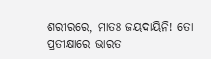ଶରୀରରେ, ମାତଃ ଜୟଦାୟିନି! ତୋ ପ୍ରତୀକ୍ଷାରେ ଭାରତ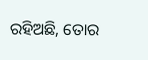ରହିଅଛି, ତୋର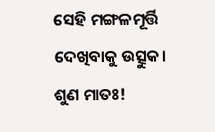ସେହି ମଙ୍ଗଳମୂର୍ତ୍ତି ଦେଖିବାକୁ ଉତ୍ସୁକ। ଶୁଣ ମାତଃ!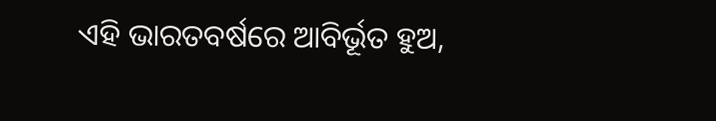ଏହି ଭାରତବର୍ଷରେ ଆବିର୍ଭୂତ ହୁଅ,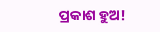ପ୍ରକାଶ ହୁଅ!